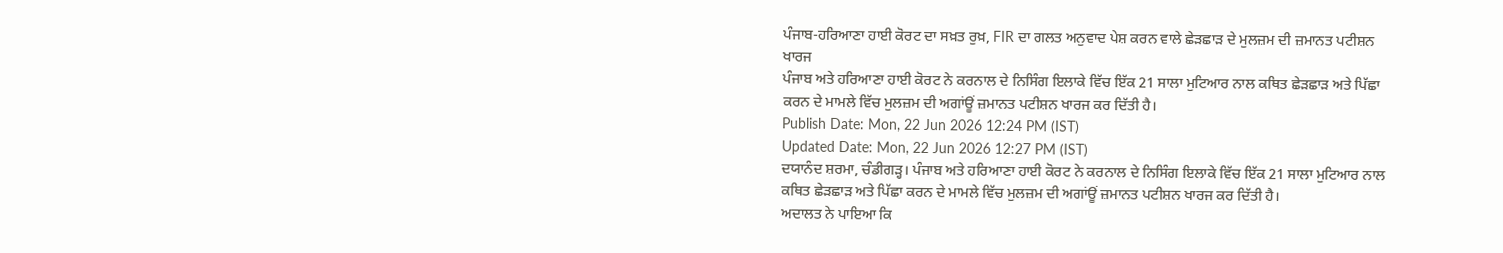ਪੰਜਾਬ-ਹਰਿਆਣਾ ਹਾਈ ਕੋਰਟ ਦਾ ਸਖ਼ਤ ਰੁਖ਼, FIR ਦਾ ਗਲਤ ਅਨੁਵਾਦ ਪੇਸ਼ ਕਰਨ ਵਾਲੇ ਛੇੜਛਾੜ ਦੇ ਮੁਲਜ਼ਮ ਦੀ ਜ਼ਮਾਨਤ ਪਟੀਸ਼ਨ ਖਾਰਜ
ਪੰਜਾਬ ਅਤੇ ਹਰਿਆਣਾ ਹਾਈ ਕੋਰਟ ਨੇ ਕਰਨਾਲ ਦੇ ਨਿਸਿੰਗ ਇਲਾਕੇ ਵਿੱਚ ਇੱਕ 21 ਸਾਲਾ ਮੁਟਿਆਰ ਨਾਲ ਕਥਿਤ ਛੇੜਛਾੜ ਅਤੇ ਪਿੱਛਾ ਕਰਨ ਦੇ ਮਾਮਲੇ ਵਿੱਚ ਮੁਲਜ਼ਮ ਦੀ ਅਗਾਂਊਂ ਜ਼ਮਾਨਤ ਪਟੀਸ਼ਨ ਖਾਰਜ ਕਰ ਦਿੱਤੀ ਹੈ।
Publish Date: Mon, 22 Jun 2026 12:24 PM (IST)
Updated Date: Mon, 22 Jun 2026 12:27 PM (IST)
ਦਯਾਨੰਦ ਸ਼ਰਮਾ, ਚੰਡੀਗੜ੍ਹ। ਪੰਜਾਬ ਅਤੇ ਹਰਿਆਣਾ ਹਾਈ ਕੋਰਟ ਨੇ ਕਰਨਾਲ ਦੇ ਨਿਸਿੰਗ ਇਲਾਕੇ ਵਿੱਚ ਇੱਕ 21 ਸਾਲਾ ਮੁਟਿਆਰ ਨਾਲ ਕਥਿਤ ਛੇੜਛਾੜ ਅਤੇ ਪਿੱਛਾ ਕਰਨ ਦੇ ਮਾਮਲੇ ਵਿੱਚ ਮੁਲਜ਼ਮ ਦੀ ਅਗਾਂਊਂ ਜ਼ਮਾਨਤ ਪਟੀਸ਼ਨ ਖਾਰਜ ਕਰ ਦਿੱਤੀ ਹੈ।
ਅਦਾਲਤ ਨੇ ਪਾਇਆ ਕਿ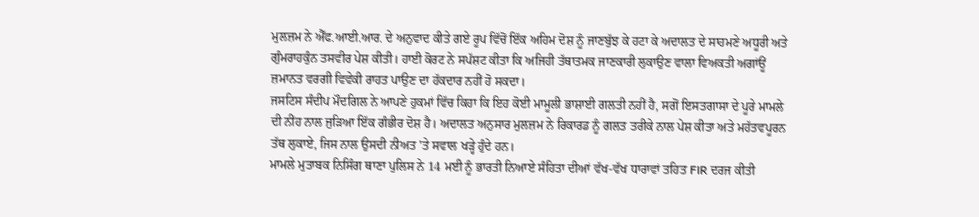ਮੁਲਜ਼ਮ ਨੇ ਐੱਫ.ਆਈ.ਆਰ. ਦੇ ਅਨੁਵਾਦ ਕੀਤੇ ਗਏ ਰੂਪ ਵਿੱਚੋਂ ਇੱਕ ਅਹਿਮ ਦੋਸ਼ ਨੂੰ ਜਾਣਬੁੱਝ ਕੇ ਹਟਾ ਕੇ ਅਦਾਲਤ ਦੇ ਸਾਹਮਣੇ ਅਧੂਰੀ ਅਤੇ ਗੁੰਮਰਾਹਕੁੰਨ ਤਸਵੀਰ ਪੇਸ਼ ਕੀਤੀ। ਹਾਈ ਕੋਰਟ ਨੇ ਸਪੱਸ਼ਟ ਕੀਤਾ ਕਿ ਅਜਿਹੀ ਤੱਥਾਤਮਕ ਜਾਣਕਾਰੀ ਲੁਕਾਉਣ ਵਾਲਾ ਵਿਅਕਤੀ ਅਗਾਂਊਂ ਜ਼ਮਾਨਤ ਵਰਗੀ ਵਿਵੇਕੀ ਰਾਹਤ ਪਾਉਣ ਦਾ ਹੱਕਦਾਰ ਨਹੀਂ ਹੋ ਸਕਦਾ।
ਜਸਟਿਸ ਸੰਦੀਪ ਮੌਦਗਿਲ ਨੇ ਆਪਣੇ ਹੁਕਮਾਂ ਵਿੱਚ ਕਿਹਾ ਕਿ ਇਹ ਕੋਈ ਮਾਮੂਲੀ ਭਾਸ਼ਾਈ ਗਲਤੀ ਨਹੀਂ ਹੈ, ਸਗੋਂ ਇਸਤਗਾਸਾ ਦੇ ਪੂਰੇ ਮਾਮਲੇ ਦੀ ਨੀਂਹ ਨਾਲ ਜੁੜਿਆ ਇੱਕ ਗੰਭੀਰ ਦੋਸ਼ ਹੈ। ਅਦਾਲਤ ਅਨੁਸਾਰ ਮੁਲਜ਼ਮ ਨੇ ਰਿਕਾਰਡ ਨੂੰ ਗਲਤ ਤਰੀਕੇ ਨਾਲ ਪੇਸ਼ ਕੀਤਾ ਅਤੇ ਮਹੱਤਵਪੂਰਨ ਤੱਥ ਲੁਕਾਏ, ਜਿਸ ਨਾਲ ਉਸਦੀ ਨੀਅਤ 'ਤੇ ਸਵਾਲ ਖੜ੍ਹੇ ਹੁੰਦੇ ਹਨ।
ਮਾਮਲੇ ਮੁਤਾਬਕ ਨਿਸਿੰਗ ਥਾਣਾ ਪੁਲਿਸ ਨੇ 14 ਮਈ ਨੂੰ ਭਾਰਤੀ ਨਿਆਏ ਸੰਹਿਤਾ ਦੀਆਂ ਵੱਖ-ਵੱਖ ਧਾਰਾਵਾਂ ਤਹਿਤ FIR ਦਰਜ ਕੀਤੀ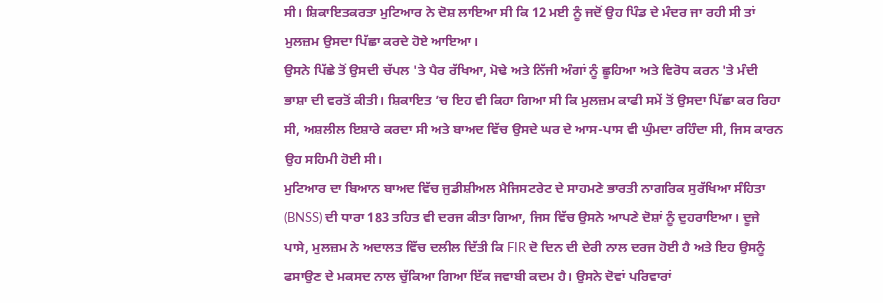ਸੀ। ਸ਼ਿਕਾਇਤਕਰਤਾ ਮੁਟਿਆਰ ਨੇ ਦੋਸ਼ ਲਾਇਆ ਸੀ ਕਿ 12 ਮਈ ਨੂੰ ਜਦੋਂ ਉਹ ਪਿੰਡ ਦੇ ਮੰਦਰ ਜਾ ਰਹੀ ਸੀ ਤਾਂ ਮੁਲਜ਼ਮ ਉਸਦਾ ਪਿੱਛਾ ਕਰਦੇ ਹੋਏ ਆਇਆ।
ਉਸਨੇ ਪਿੱਛੇ ਤੋਂ ਉਸਦੀ ਚੱਪਲ 'ਤੇ ਪੈਰ ਰੱਖਿਆ, ਮੋਢੇ ਅਤੇ ਨਿੱਜੀ ਅੰਗਾਂ ਨੂੰ ਛੂਹਿਆ ਅਤੇ ਵਿਰੋਧ ਕਰਨ 'ਤੇ ਮੰਦੀ ਭਾਸ਼ਾ ਦੀ ਵਰਤੋਂ ਕੀਤੀ। ਸ਼ਿਕਾਇਤ ’ਚ ਇਹ ਵੀ ਕਿਹਾ ਗਿਆ ਸੀ ਕਿ ਮੁਲਜ਼ਮ ਕਾਫੀ ਸਮੇਂ ਤੋਂ ਉਸਦਾ ਪਿੱਛਾ ਕਰ ਰਿਹਾ ਸੀ, ਅਸ਼ਲੀਲ ਇਸ਼ਾਰੇ ਕਰਦਾ ਸੀ ਅਤੇ ਬਾਅਦ ਵਿੱਚ ਉਸਦੇ ਘਰ ਦੇ ਆਸ-ਪਾਸ ਵੀ ਘੁੰਮਦਾ ਰਹਿੰਦਾ ਸੀ, ਜਿਸ ਕਾਰਨ ਉਹ ਸਹਿਮੀ ਹੋਈ ਸੀ।
ਮੁਟਿਆਰ ਦਾ ਬਿਆਨ ਬਾਅਦ ਵਿੱਚ ਜੁਡੀਸ਼ੀਅਲ ਮੈਜਿਸਟਰੇਟ ਦੇ ਸਾਹਮਣੇ ਭਾਰਤੀ ਨਾਗਰਿਕ ਸੁਰੱਖਿਆ ਸੰਹਿਤਾ (BNSS) ਦੀ ਧਾਰਾ 183 ਤਹਿਤ ਵੀ ਦਰਜ ਕੀਤਾ ਗਿਆ, ਜਿਸ ਵਿੱਚ ਉਸਨੇ ਆਪਣੇ ਦੋਸ਼ਾਂ ਨੂੰ ਦੁਹਰਾਇਆ। ਦੂਜੇ ਪਾਸੇ, ਮੁਲਜ਼ਮ ਨੇ ਅਦਾਲਤ ਵਿੱਚ ਦਲੀਲ ਦਿੱਤੀ ਕਿ FIR ਦੋ ਦਿਨ ਦੀ ਦੇਰੀ ਨਾਲ ਦਰਜ ਹੋਈ ਹੈ ਅਤੇ ਇਹ ਉਸਨੂੰ ਫਸਾਉਣ ਦੇ ਮਕਸਦ ਨਾਲ ਚੁੱਕਿਆ ਗਿਆ ਇੱਕ ਜਵਾਬੀ ਕਦਮ ਹੈ। ਉਸਨੇ ਦੋਵਾਂ ਪਰਿਵਾਰਾਂ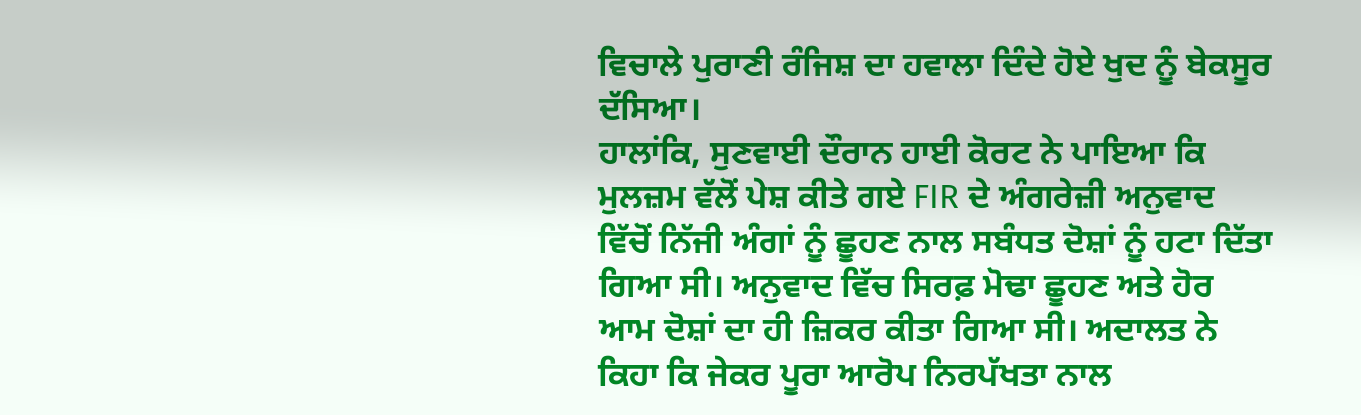ਵਿਚਾਲੇ ਪੁਰਾਣੀ ਰੰਜਿਸ਼ ਦਾ ਹਵਾਲਾ ਦਿੰਦੇ ਹੋਏ ਖੁਦ ਨੂੰ ਬੇਕਸੂਰ ਦੱਸਿਆ।
ਹਾਲਾਂਕਿ, ਸੁਣਵਾਈ ਦੌਰਾਨ ਹਾਈ ਕੋਰਟ ਨੇ ਪਾਇਆ ਕਿ ਮੁਲਜ਼ਮ ਵੱਲੋਂ ਪੇਸ਼ ਕੀਤੇ ਗਏ FIR ਦੇ ਅੰਗਰੇਜ਼ੀ ਅਨੁਵਾਦ ਵਿੱਚੋਂ ਨਿੱਜੀ ਅੰਗਾਂ ਨੂੰ ਛੂਹਣ ਨਾਲ ਸਬੰਧਤ ਦੋਸ਼ਾਂ ਨੂੰ ਹਟਾ ਦਿੱਤਾ ਗਿਆ ਸੀ। ਅਨੁਵਾਦ ਵਿੱਚ ਸਿਰਫ਼ ਮੋਢਾ ਛੂਹਣ ਅਤੇ ਹੋਰ ਆਮ ਦੋਸ਼ਾਂ ਦਾ ਹੀ ਜ਼ਿਕਰ ਕੀਤਾ ਗਿਆ ਸੀ। ਅਦਾਲਤ ਨੇ ਕਿਹਾ ਕਿ ਜੇਕਰ ਪੂਰਾ ਆਰੋਪ ਨਿਰਪੱਖਤਾ ਨਾਲ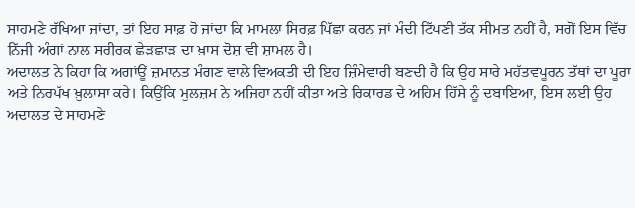ਸਾਹਮਣੇ ਰੱਖਿਆ ਜਾਂਦਾ, ਤਾਂ ਇਹ ਸਾਫ਼ ਹੋ ਜਾਂਦਾ ਕਿ ਮਾਮਲਾ ਸਿਰਫ਼ ਪਿੱਛਾ ਕਰਨ ਜਾਂ ਮੰਦੀ ਟਿੱਪਣੀ ਤੱਕ ਸੀਮਤ ਨਹੀਂ ਹੈ, ਸਗੋਂ ਇਸ ਵਿੱਚ ਨਿੱਜੀ ਅੰਗਾਂ ਨਾਲ ਸਰੀਰਕ ਛੇੜਛਾੜ ਦਾ ਖ਼ਾਸ ਦੋਸ਼ ਵੀ ਸ਼ਾਮਲ ਹੈ।
ਅਦਾਲਤ ਨੇ ਕਿਹਾ ਕਿ ਅਗਾਂਊਂ ਜ਼ਮਾਨਤ ਮੰਗਣ ਵਾਲੇ ਵਿਅਕਤੀ ਦੀ ਇਹ ਜ਼ਿੰਮੇਵਾਰੀ ਬਣਦੀ ਹੈ ਕਿ ਉਹ ਸਾਰੇ ਮਹੱਤਵਪੂਰਨ ਤੱਥਾਂ ਦਾ ਪੂਰਾ ਅਤੇ ਨਿਰਪੱਖ ਖ਼ੁਲਾਸਾ ਕਰੇ। ਕਿਉਂਕਿ ਮੁਲਜ਼ਮ ਨੇ ਅਜਿਹਾ ਨਹੀਂ ਕੀਤਾ ਅਤੇ ਰਿਕਾਰਡ ਦੇ ਅਹਿਮ ਹਿੱਸੇ ਨੂੰ ਦਬਾਇਆ, ਇਸ ਲਈ ਉਹ ਅਦਾਲਤ ਦੇ ਸਾਹਮਣੇ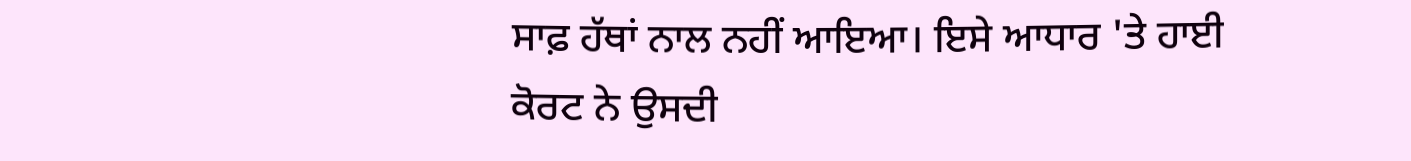ਸਾਫ਼ ਹੱਥਾਂ ਨਾਲ ਨਹੀਂ ਆਇਆ। ਇਸੇ ਆਧਾਰ 'ਤੇ ਹਾਈ ਕੋਰਟ ਨੇ ਉਸਦੀ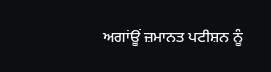ਅਗਾਂਊਂ ਜ਼ਮਾਨਤ ਪਟੀਸ਼ਨ ਨੂੰ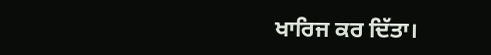ਖਾਰਿਜ ਕਰ ਦਿੱਤਾ।